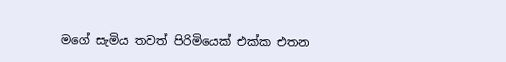මගේ සැමිය තවත් පිරිමියෙක් එක්ක එතන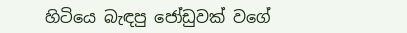හිටියෙ බැඳපු ජෝඩුවක් වගේ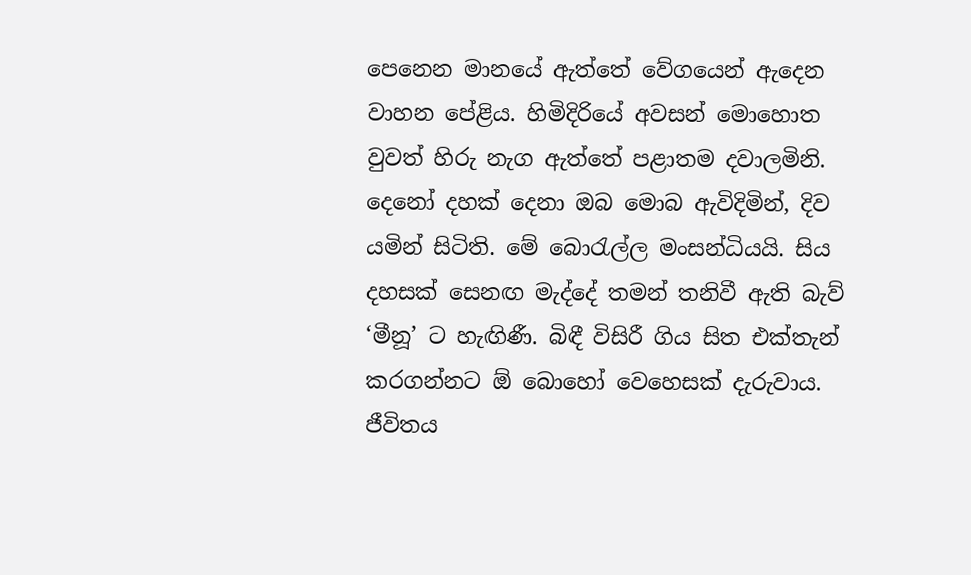පෙනෙන මානයේ ඇත්තේ වේගයෙන් ඇදෙන වාහන පේළිය. හිමිදිරියේ අවසන් මොහොත වුවත් හිරු නැග ඇත්තේ පළාතම දවාලමිනි. දෙනෝ දහක් දෙනා ඔබ මොබ ඇවිදිමින්, දිව යමින් සිටිති. මේ බොරැල්ල මංසන්ධියයි. සිය දහසක් සෙනඟ මැද්දේ තමන් තනිවී ඇති බැව් ‘මීනූ’ ට හැඟිණී. බිඳී විසිරී ගිය සිත එක්තැන් කරගන්නට ඕ බොහෝ වෙහෙසක් දැරුවාය. ජීවිතය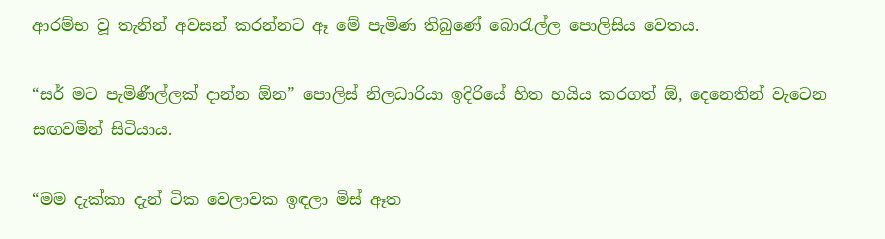ආරම්භ වූ තැනින් අවසන් කරන්නට ඈ මේ පැමිණ තිබුණේ බොරැල්ල පොලිසිය වෙතය.

“සර් මට පැමිණීල්ලක් දාන්න ඕන” පොලිස් නිලධාරියා ඉදිරියේ හිත හයිය කරගත් ඕ, දෙනෙතින් වැටෙන සඟවමින් සිටියාය.

“මම දැක්කා දැන් ටික වෙලාවක ඉඳලා මිස් ඈත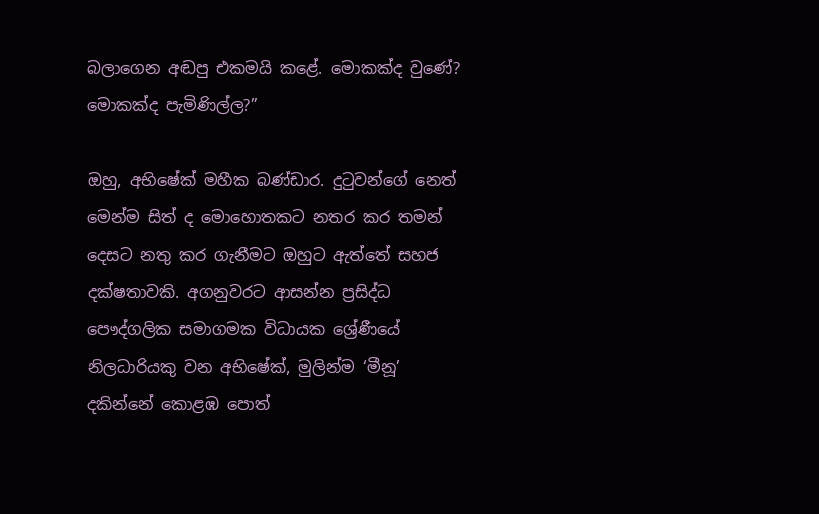බලාගෙන අඬපු එකමයි කළේ. මොකක්ද වුණේ? මොකක්ද පැමිණිල්ල?”

ඔහු, අභිෂේක් මහීක බණ්ඩාර. දුටුවන්ගේ නෙත් මෙන්ම සිත් ද මොහොතකට නතර කර තමන් දෙසට නතු කර ගැනීමට ඔහුට ඇත්තේ සහජ දක්ෂතාවකි. අගනුවරට ආසන්න ප්‍රසිද්ධ පෞද්ගලික සමාගමක විධායක ශ්‍රේණීයේ නිලධාරියකු වන අභිෂේක්, මුලින්ම ‘මීනූ’ දකින්නේ කොළඹ පොත්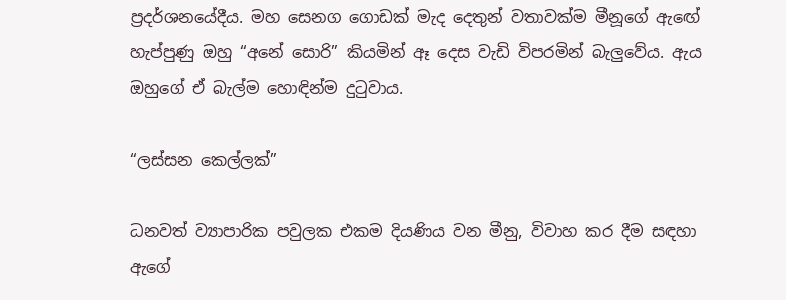ප්‍රදර්ශනයේදීය. මහ සෙනග ගොඩක් මැද දෙතුන් වතාවක්ම මීනූගේ ඇඟේ හැප්පුණු ඔහු “අනේ සොරි” කියමින් ඈ දෙස වැඩි විපරමින් බැලුවේය. ඇය ඔහුගේ ඒ බැල්ම හොඳින්ම දුටුවාය.

“ලස්සන කෙල්ලක්”

ධනවත් ව්‍යාපාරික පවුලක එකම දියණිය වන මීනු, විවාහ කර දීම සඳහා ඇගේ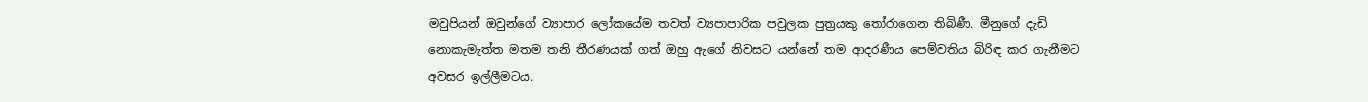මවුපියන් ඔවුන්ගේ ව්‍යාපාර ලෝකයේම තවත් ව්‍යපාපාරික පවුලක පුත්‍රයකු තෝරාගෙන තිබිණී. මීනුගේ දැඩි නොකැමැත්ත මතම තනි තීරණයක් ගත් ඔහු ඇගේ නිවසට යන්නේ තම ආදරණීය පෙම්වතිය බිරිඳ කර ගැනීමට අවසර ඉල්ලීමටය.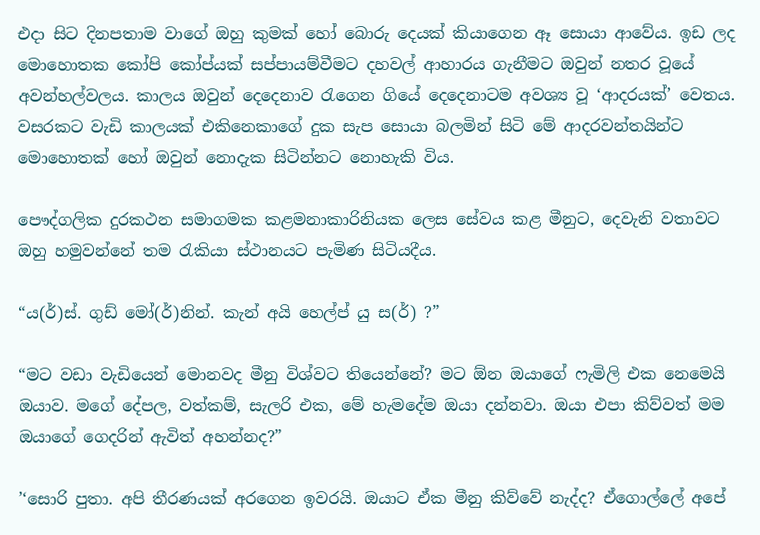එදා සිට දිනපතාම වාගේ ඔහු කුමක් හෝ බොරු දෙයක් කියාගෙන ඈ සොයා ආවේය. ඉඩ ලද මොහොතක කෝපි කෝප්යක් සප්පායම්වීමට දහවල් ආහාරය ගැනීමට ඔවුන් නතර වූයේ අවන්හල්වලය. කාලය ඔවුන් දෙදෙනාව රැගෙන ගියේ දෙදෙනාටම අවශ්‍ය වූ ‘ආදරයක්’ වෙතය. වසරකට වැඩි කාලයක් එකිනෙකාගේ දුක සැප සොයා බලමින් සිටි මේ ආදරවන්තයින්ට මොහොතක් හෝ ඔවුන් නොදැක සිටින්නට නොහැකි විය.

පෞද්ගලික දුරකථන සමාගමක කළමනාකාරිනියක ලෙස සේවය කළ මීනුට, දෙවැනි වතාවට ඔහු හමුවන්නේ තම රැකියා ස්ථානයට පැමිණ සිටියදීය.

“ය(ර්)ස්. ගුඩ් මෝ(ර්)නින්. කැන් අයි හෙල්ප් යු ස(ර්) ?”

“මට වඩා වැඩියෙන් මොනවද මීනු විශ්වට තියෙන්නේ? මට ඕන ඔයාගේ ෆැමිලි එක නෙමෙයි ඔයාව. මගේ දේපල, වත්කම්, සැලරි එක, මේ හැමදේම ඔයා දන්නවා. ඔයා එපා කිව්වත් මම ඔයාගේ ගෙදරින් ඇවිත් අහන්නද?”

’‘සොරි පුතා. අපි තීරණයක් අරගෙන ඉවරයි. ඔයාට ඒක මීනු කිව්වේ නැද්ද? ඒගොල්ලේ අපේ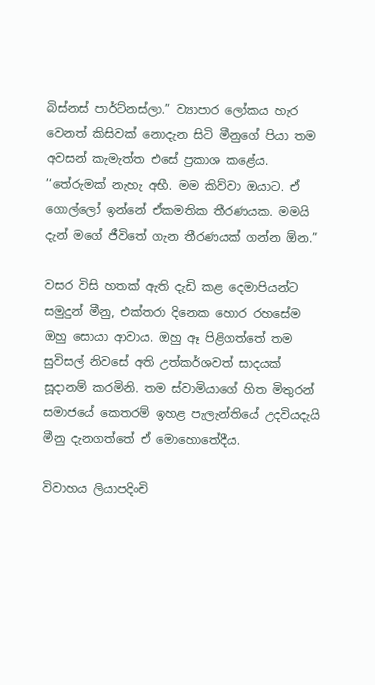බිස්නස් පාර්ට්නස්ලා.” ව්‍යාපාර ලෝකය හැර වෙනත් කිසිවක් නොදැන සිටි මීනුගේ පියා තම අවසන් කැමැත්ත එසේ ප්‍රකාශ කළේය. ’‘තේරුමක් නැහැ අභී. මම කිව්වා ඔයාට. ඒ ගොල්ලෝ ඉන්නේ ඒකමතික තීරණයක. මමයි දැන් මගේ ජීවිතේ ගැන තීරණයක් ගන්න ඕන.”

වසර විසි හතක් ඇති දැඩි කළ දෙමාපියන්ට සමුදුන් මීනු, එක්තරා දිනෙක හොර රහසේම ඔහු සොයා ආවාය. ඔහු ඈ පිළිගත්තේ තම සුවිසල් නිවසේ අති උත්කර්ශවත් සාදයක් සූදානම් කරමිනි. තම ස්වාමියාගේ හිත මිතුරන් සමාජයේ කෙතරම් ඉහළ පැලැන්තියේ උදවියදැයි මීනු දැනගත්තේ ඒ මොහොතේදීය.

විවාහය ලියාපදිංචි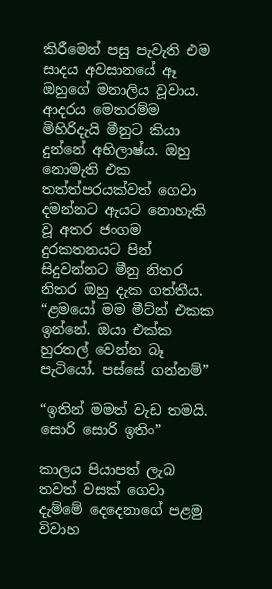කිරීමෙන් පසු පැවැති එම සාදය අවසානයේ ඈ ඔහුගේ මනාලිය වූවාය. ආදරය මෙතරම්ම මිහිරිදැයි මීනුට කියා දුන්නේ අභිලාෂ්ය. ඔහු නොමැති එක තත්ත්පරයක්වත් ගෙවා දමන්නට ඇයට නොහැකි වූ අතර ජංගම දුරකතනයට පින් සිදුවන්නට මීනු නිතර නිතර ඔහු දැක ගත්තීය. “ළමයෝ මම මීට්න් එකක ඉන්නේ. ඔයා එක්ක හුරතල් වෙන්න බෑ පැටියෝ. පස්සේ ගන්නම්”

“ඉතින් මමත් වැඩ තමයි. සොරි සොරි ඉතිං”

කාලය පියාපත් ලැබ තවත් වසක් ගෙවා දැම්මේ දෙදෙනාගේ පළමු විවාහ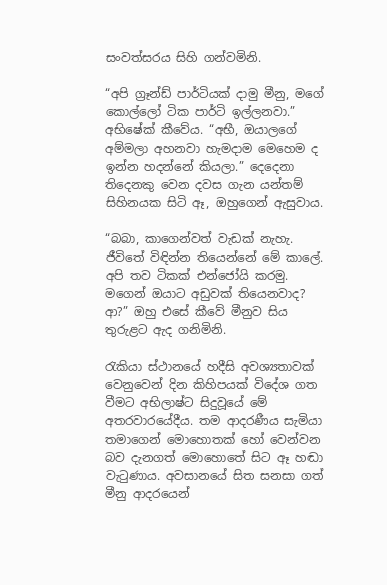සංවත්සරය සිහි ගන්වමිනි.

“අපි ග්‍රෑන්ඩ් පාර්ටියක් දාමු මීනු, මගේ කොල්ලෝ ටික පාර්ටි ඉල්ලනවා.” අභිෂේක් කීවේය. “අභී, ඔයාලගේ අම්මලා අහනවා හැමදාම මෙහෙම ද ඉන්න හදන්නේ කියලා.” දෙදෙනා තිදෙනකු වෙන දවස ගැන යන්තම් සිහිනයක සිටි ඈ, ඔහුගෙන් ඇසුවාය.

“බබා, කාගෙන්වත් වැඩක් නැහැ. ජීවිතේ විඳින්න තියෙන්නේ මේ කාලේ. අපි තව ටිකක් එන්ජෝයි කරමු. මගෙන් ඔයාට අඩුවක් තියෙනවාද? ආ?” ඔහු එසේ කීවේ මීනුව සිය තුරුළට ඇද ගනිමිනි.

රැකියා ස්ථානයේ හදීසි අවශ්‍යතාවක් වෙනුවෙන් දින කිහිපයක් විදේශ ගත වීමට අභිලාෂ්ට සිදුවූයේ මේ අතරවාරයේදීය. තම ආදරණීය සැමියා තමාගෙන් මොහොතක් හෝ වෙන්වන බව දැනගත් මොහොතේ සිට ඈ හඬා
වැටුණාය. අවසානයේ සිත සනසා ගත් මීනු ආදරයෙන්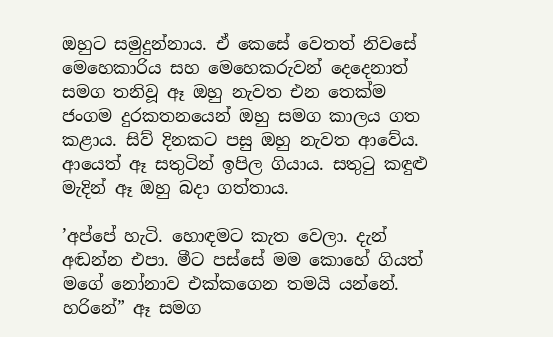ඔහුට සමුදුන්නාය. ඒ කෙසේ වෙතත් නිවසේ මෙහෙකාරිය සහ මෙහෙකරුවන් දෙදෙනාත් සමග තනිවූ ඈ ඔහු නැවත එන තෙක්ම ජංගම දුරකතනයෙන් ඔහු සමග කාලය ගත කළාය. සිව් දිනකට පසු ඔහු නැවත ආවේය. ආයෙත් ඈ සතුටින් ඉපිල ගියාය. සතුටු කඳුළු මැදින් ඈ ඔහු බදා ගත්තාය.

’අප්පේ හැටි. හොඳමට කැත වෙලා. දැන් අඬන්න එපා. මීට පස්සේ මම කොහේ ගියත් මගේ නෝනාව එක්කගෙන තමයි යන්නේ. හරිනේ” ඈ සමග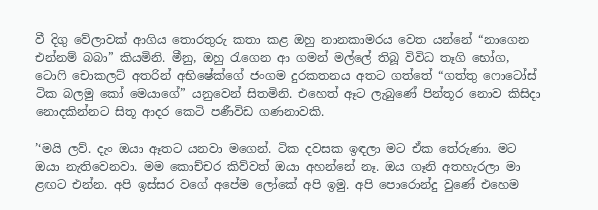වී දිගු වේලාවක් ආගිය තොරතුරු කතා කළ ඔහු නානකාමරය වෙත යන්නේ “නාගෙන එන්නම් බබා” කියමිනි. මීනු, ඔහු රැගෙන ආ ගමන් මල්ලේ තිබූ විවිධ තෑගි භෝග, ටොෆි චොකලට් අතරින් අභිෂේක්ගේ ජංගම දුරකතනය අතට ගත්තේ “ගත්තු ෆොටෝස් ටික බලමු කෝ මෙයාගේ” යනුවෙන් සිතමිනි. එහෙත් ඈට ලැබුණේ පින්තූර නොව කිසිදා නොදකින්නට සිතූ ආදර කෙටි පණීවිඩ ගණනාවකි.

’‘මයි ලව්. දැං ඔයා ඈතට යනවා මගෙන්. ටික දවසක ඉඳලා මට ඒක තේරුණා. මට ඔයා නැතිවෙනවා. මම කොච්චර කිව්වත් ඔයා අහන්නේ නෑ. ඔය ගෑනි අතහැරලා මා ළඟට එන්න. අපි ඉස්සර වගේ අපේම ලෝකේ අපි ඉමු. අපි පොරොන්දු වුණේ එහෙම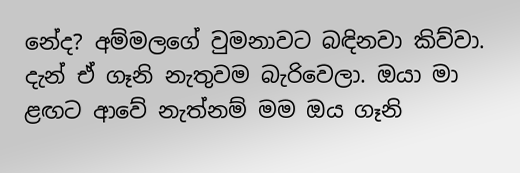නේද? අම්මලගේ වුමනාවට බඳිනවා කිව්වා. දැන් ඒ ගෑනි නැතුවම බැරිවෙලා. ඔයා මා ළඟට ආවේ නැත්නම් මම ඔය ගෑනි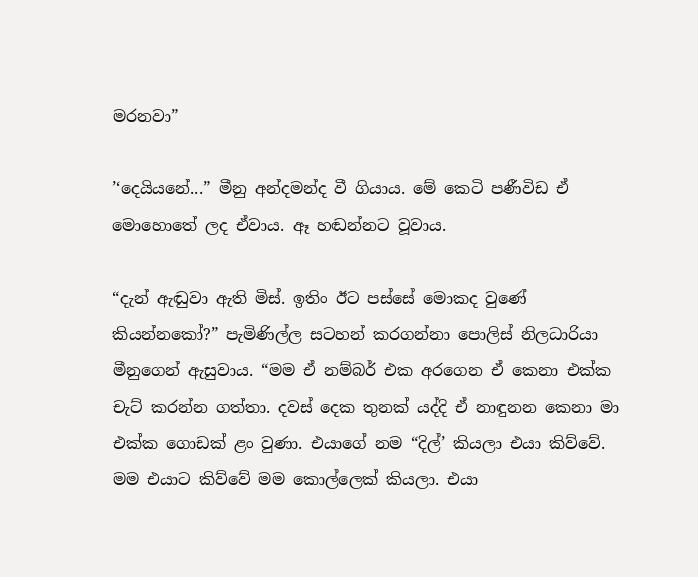මරනවා”

’‘දෙයියනේ...” මීනු අන්දමන්ද වී ගියාය. මේ කෙටි පණීවිඩ ඒ මොහොතේ ලද ඒවාය. ඈ හඬන්නට වූවාය.

“දැන් ඇඬුවා ඇති මිස්. ඉතිං ඊට පස්සේ මොකද වුණේ කියන්නකෝ?” පැමිණිල්ල සටහන් කරගන්නා පොලිස් නිලධාරියා මීනුගෙන් ඇසුවාය. “මම ඒ නම්බර් එක අරගෙන ඒ කෙනා එක්ක චැට් කරන්න ගත්තා. දවස් දෙක තුනක් යද්දි ඒ නාඳුනන කෙනා මා එක්ක ගොඩක් ළං වුණා. එයාගේ නම “දිල්’ කියලා එයා කිව්වේ. මම එයාට කිව්වේ මම කොල්ලෙක් කියලා. එයා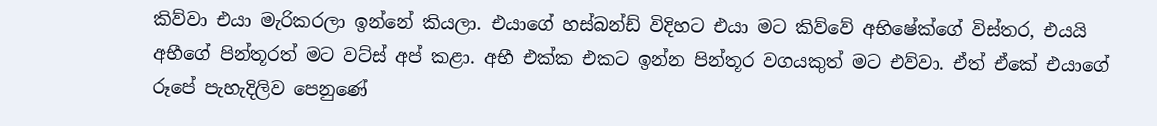කිව්වා එයා මැරිකරලා ඉන්නේ කියලා. එයාගේ හස්බන්ඩ් විදිහට එයා මට කිව්වේ අභිෂේක්ගේ විස්තර, එයයි අභීගේ පින්තූරත් මට වට්ස් අප් කළා. අභී එක්ක එකට ඉන්න පින්තූර වගයකුත් මට එව්වා. ඒත් ඒකේ එයාගේ රූපේ පැහැදිලිව පෙනුණේ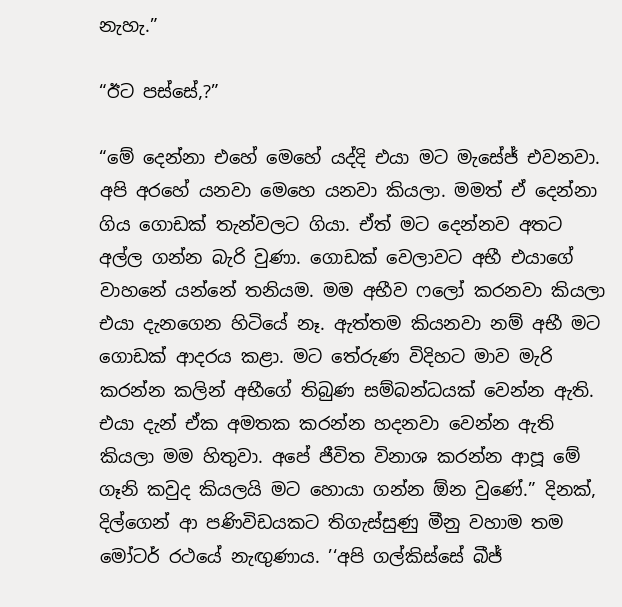නැහැ.”

“ඊට පස්සේ,?”

“මේ දෙන්නා එහේ මෙහේ යද්දි එයා මට මැසේජ් එවනවා. අපි අරහේ යනවා මෙහෙ යනවා කියලා. මමත් ඒ දෙන්නා ගිය ගොඩක් තැන්වලට ගියා. ඒත් මට දෙන්නව අතට අල්ල ගන්න බැරි වුණා. ගොඩක් වෙලාවට අභී එයාගේ වාහනේ යන්නේ තනියම. මම අභීව ෆලෝ කරනවා කියලා එයා දැනගෙන හිටියේ නෑ. ඇත්තම කියනවා නම් අභී මට ගොඩක් ආදරය කළා. මට තේරුණ විදිහට මාව මැරි කරන්න කලින් අභීගේ තිබුණ සම්බන්ධයක් වෙන්න ඇති. එයා දැන් ඒක අමතක කරන්න හදනවා වෙන්න ඇති කියලා මම හිතුවා. අපේ ජීවිත විනාශ කරන්න ආපූ මේ ගෑනි කවුද කියලයි මට හොයා ගන්න ඕන වුණේ.” දිනක්, දිල්ගෙන් ආ පණිවිඩයකට තිගැස්සුණු මීනු වහාම තම මෝටර් රථයේ නැඟුණාය. ’‘අපි ගල්කිස්සේ බීජ්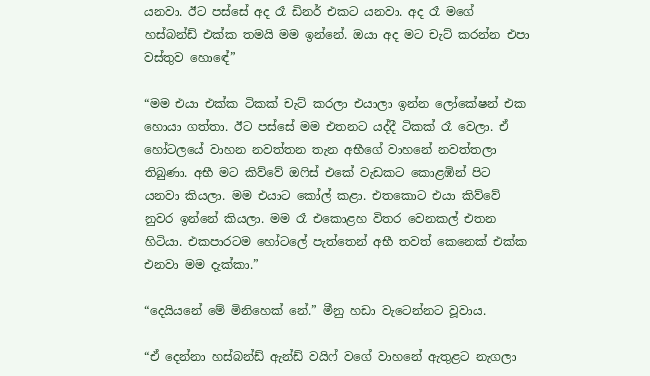යනවා. ඊට පස්සේ අද රෑ ඩිනර් එකට යනවා. අද රෑ මගේ හස්බන්ඩ් එක්ක තමයි මම ඉන්නේ. ඔයා අද මට චැට් කරන්න එපා වස්තුව හොඳේ”

“මම එයා එක්ක ටිකක් චැට් කරලා එයාලා ඉන්න ලෝකේෂන් එක හොයා ගත්තා. ඊට පස්සේ මම එතනට යද්දී ටිකක් රෑ වෙලා. ඒ හෝටලයේ වාහන නවත්තන තැන අභීගේ වාහනේ නවත්තලා තිබුණා. අභී මට කිව්වේ ඔෆිස් එකේ වැඩකට කොළඹින් පිට යනවා කියලා. මම එයාට කෝල් කළා. එතකොට එයා කිව්වේ නුවර ඉන්නේ කියලා. මම රෑ එකොළහ විතර වෙනකල් එතන හිටියා. එකපාරටම හෝටලේ පැත්තෙන් අභී තවත් කෙනෙක් එක්ක එනවා මම දැක්කා.”

“දෙයියනේ මේ මිනිහෙක් නේ.” මීනු හඩා වැටෙන්නට වූවාය.

“ඒ දෙන්නා හස්බන්ඩ් ඇන්ඩ් වයිෆ් වගේ වාහනේ ඇතුළට නැගලා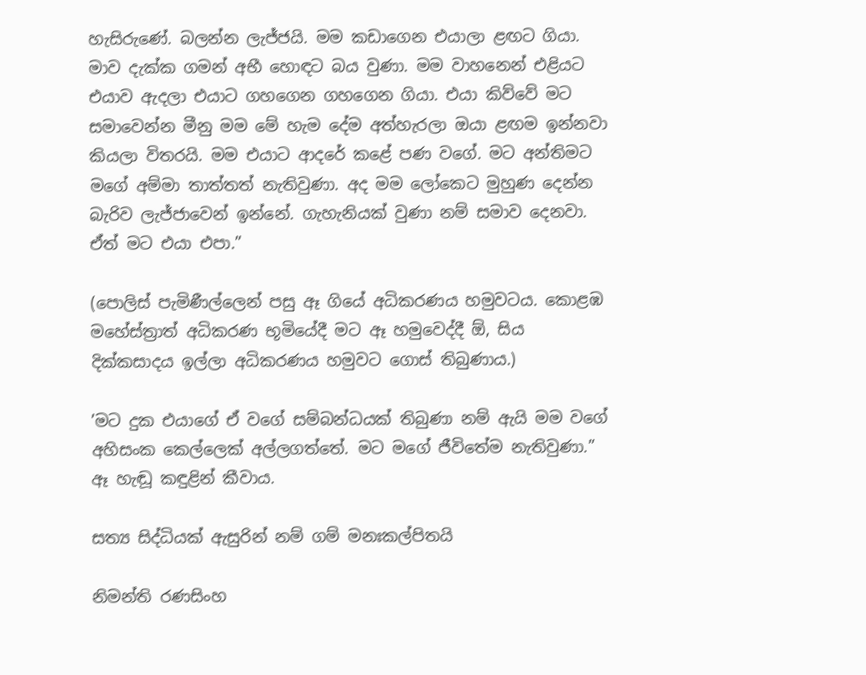හැසිරුණේ. බලන්න ලැජ්ජයි. මම කඩාගෙන එයාලා ළඟට ගියා. මාව දැක්ක ගමන් අභී හොඳට බය වුණා. මම වාහනෙන් එළියට එයාව ඇදලා එයාට ගහගෙන ගහගෙන ගියා. එයා කිව්වේ මට සමාවෙන්න මීනු මම මේ හැම දේම අත්හැරලා ඔයා ළඟම ඉන්නවා කියලා විතරයි. මම එයාට ආදරේ කළේ පණ වගේ. මට අන්තිමට මගේ අම්මා තාත්තත් නැතිවුණා. අද මම ලෝකෙට මුහුණ දෙන්න බැරිව ලැජ්ජාවෙන් ඉන්නේ. ගැහැනියක් වුණා නම් සමාව දෙනවා. ඒත් මට එයා එපා.”

(පොලිස් පැමිණීල්ලෙන් පසු ඈ ගියේ අධිකරණය හමුවටය. කොළඹ මහේස්ත්‍රාත් අධිකරණ භූමියේදී මට ඈ හමුවෙද්දී ඕ, සිය දික්කසාදය ඉල්ලා අධිකරණය හමුවට ගොස් තිබුණාය.)

’මට දුක එයාගේ ඒ වගේ සම්බන්ධයක් තිබුණා නම් ඇයි මම වගේ අහිසංක කෙල්ලෙක් අල්ලගත්තේ. මට මගේ ජීවිතේම නැතිවුණා.” ඈ හැඬූ කඳුළින් කීවාය.

සත්‍ය සිද්ධියක් ඇසුරින් නම් ගම් මනඃකල්පිතයි

නිමන්ති රණසිංහ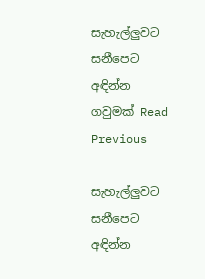සැහැල්ලුවට සනීපෙට අඳින්න ගවුමක් Read Previous

සැහැල්ලුවට සනීපෙට අඳින්න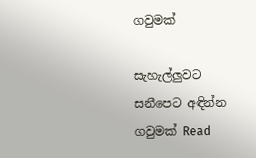ගවුමක්

සැහැල්ලුවට සනීපෙට අඳින්න ගවුමක් Read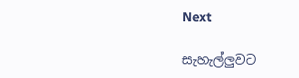Next

සැහැල්ලුවට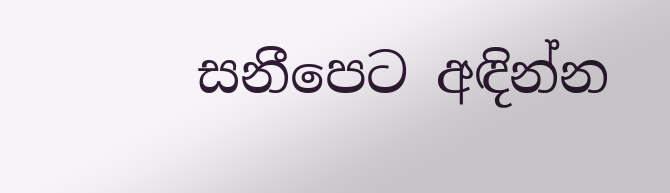සනීපෙට අඳින්න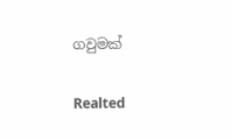ගවුමක්

Realted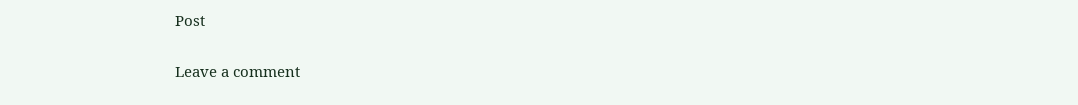Post

Leave a comment